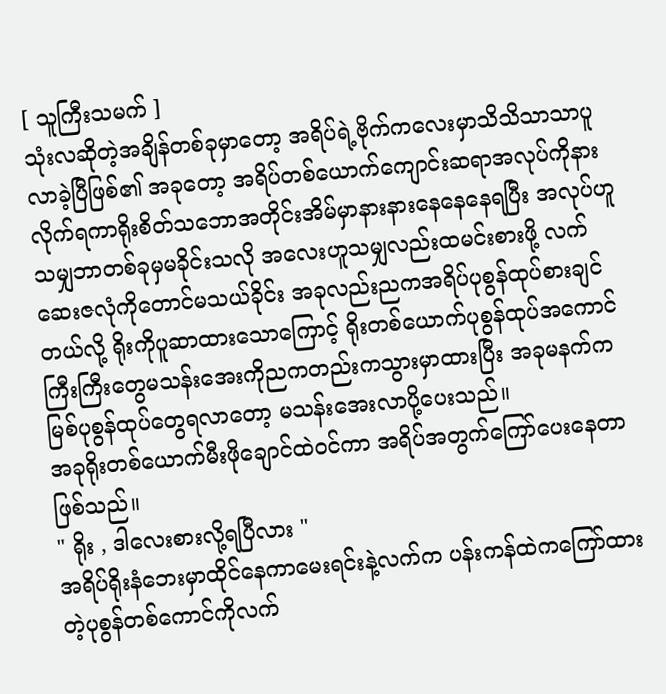[ သူကြီးသမက် ]
သုံးလဆိုတဲ့အချိန်တစ်ခုမှာတော့ အရိပ်ရဲ့ဗိုက်ကလေးမှာသိသိသာသာပူလာခဲ့ပြီဖြစ်၏ အခုတော့ အရိပ်တစ်ယောက်ကျောင်းဆရာအလုပ်ကိုနားလိုက်ရကာရိုးစိတ်သဘောအတိုင်းအိမ်မှာနားနားနေနေနေရပြီး အလုပ်ဟူသမျှဘာတစ်ခုမှမခိုင်းသလို အလေးဟူသမျှလည်းထမင်းစားဖို့ လက်ဆေးဇလုံကိုတောင်မသယ်ခိုင်း အခုလည်းညကအရိပ်ပုစွန်ထုပ်စားချင်တယ်လို့ ရိုးကိုပူဆာထားသောကြောင့် ရိုးတစ်ယောက်ပုစွန်ထုပ်အကောင်ကြီးကြီးတွေမသန်းအေးကိုညကတည်းကသွားမှာထားပြီး အခုမနက်ကမြစ်ပုစွန်ထုပ်တွေရလာတော့ မသန်းအေးလာပို့ပေးသည်။
အခုရိုးတစ်ယောက်မီးဖိုချောင်ထဲဝင်ကာ အရိပ်အတွက်ကြော်ပေးနေတာဖြစ်သည်။
" ရိုး , ဒါလေးစားလို့ရပြီလား "
အရိပ်ရိုးနံဘေးမှာထိုင်နေကာမေးရင်းနဲ့လက်က ပန်းကန်ထဲကကြော်ထားတဲ့ပုစွန်တစ်ကောင်ကိုလက်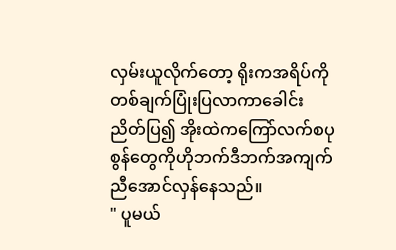လှမ်းယူလိုက်တော့ ရိုးကအရိပ်ကိုတစ်ချက်ပြုံးပြလာကာခေါင်းညိတ်ပြ၍ အိုးထဲကကြော်လက်စပုစွန်တွေကိုဟိုဘက်ဒီဘက်အကျက်ညီအောင်လှန်နေသည်။
" ပူမယ်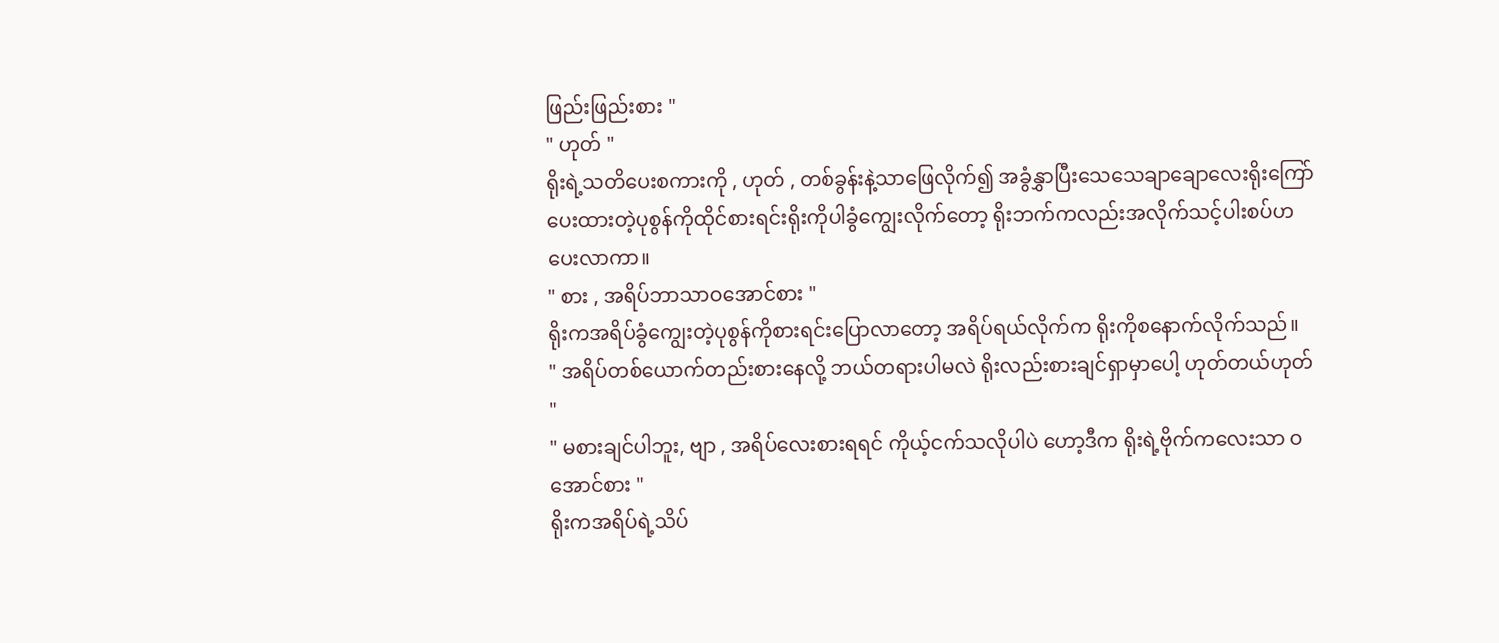ဖြည်းဖြည်းစား "
" ဟုတ် "
ရိုးရဲ့သတိပေးစကားကို , ဟုတ် , တစ်ခွန်းနဲ့သာဖြေလိုက်၍ အခွံနွှာပြီးသေသေချာချောလေးရိုးကြော်ပေးထားတဲ့ပုစွန်ကိုထိုင်စားရင်းရိုးကိုပါခွံကျွေးလိုက်တော့ ရိုးဘက်ကလည်းအလိုက်သင့်ပါးစပ်ဟပေးလာကာ။
" စား , အရိပ်ဘာသာဝအောင်စား "
ရိုးကအရိပ်ခွံကျွေးတဲ့ပုစွန်ကိုစားရင်းပြောလာတော့ အရိပ်ရယ်လိုက်က ရိုးကိုစနောက်လိုက်သည်။
" အရိပ်တစ်ယောက်တည်းစားနေလို့ ဘယ်တရားပါမလဲ ရိုးလည်းစားချင်ရှာမှာပေါ့ ဟုတ်တယ်ဟုတ် "
" မစားချင်ပါဘူး, ဗျာ , အရိပ်လေးစားရရင် ကိုယ့်ငက်သလိုပါပဲ ဟော့ဒီက ရိုးရဲ့ဗိုက်ကလေးသာ ဝအောင်စား "
ရိုးကအရိပ်ရဲ့သိပ်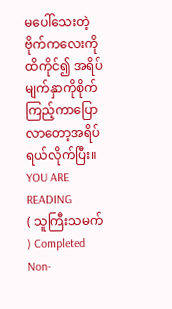မပေါ်သေးတဲ့ ဗိုက်ကလေးကိုထိကိုင်၍ အရိပ်မျက်နှာကိုစိုက်ကြည့်ကာပြောလာတော့အရိပ်ရယ်လိုက်ပြီး။
YOU ARE READING
( သူကြီးသမက် ) Completed
Non-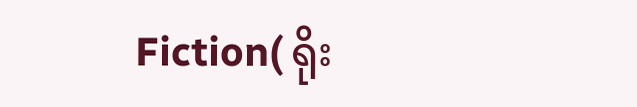Fiction( ရိုး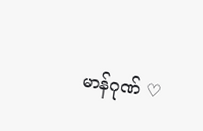မာန်ဂုဏ် ♡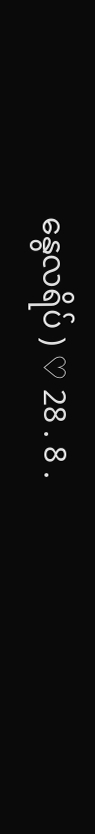နွေလရိပ် ) ♡ 28 . 8 .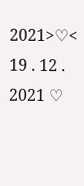2021>♡< 19 . 12 . 2021 ♡